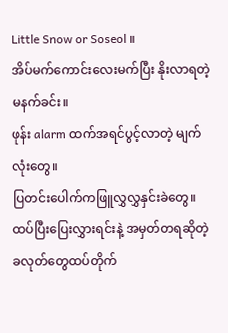Little Snow or Soseol ။
အိပ်မက်ကောင်းလေးမက်ပြီး နိုးလာရတဲ့မနက်ခင်း။
ဖုန်း alarm ထက်အရင်ပွင့်လာတဲ့ မျက်လုံးတွေ။
ပြတင်းပေါက်ကဖြူလွှလွှနှင်းခဲတွေ။
ထပ်ပြီးပြေးလွှားရင်းနဲ့ အမှတ်တရဆိုတဲ့ ခလုတ်တွေထပ်တိုက်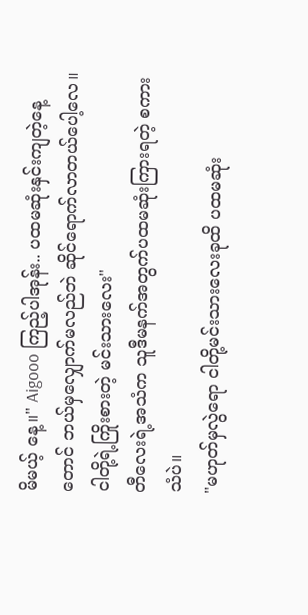မိမယ့် နေ့။" Aigooo ကြည့်ပါအုန်း.. ပထမဆုံးနှင်းကျတဲ့နေ့တောင် ဘယ်မှလျှောက်မလည်ဘဲ ဆိုင်ရောက်လာတယ်ပေါ့လေ။ငါတို့ရဲ့ကြိုးစားတဲ့ မင်းသားလေး"
တီလေးရဲ့အသံက သူဒီမနက်အတွက်ပထမဆုံးကြားရတဲ့ စကားသံပဲ။
"မဟုတ်မှလွဲရော ငါတို့မင်းသားလေးခုထိ ပထမဆုံး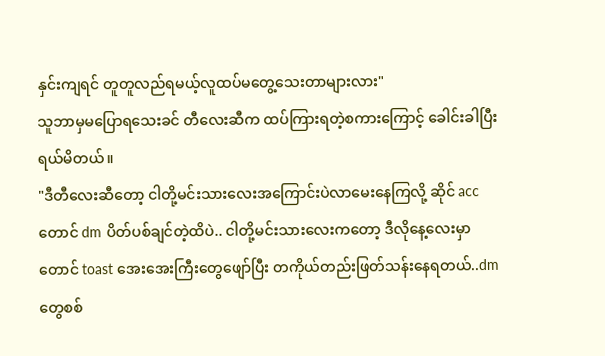နှင်းကျရင် တူတူလည်ရမယ့်လူထပ်မတွေ့သေးတာများလား"
သူဘာမှမပြောရသေးခင် တီလေးဆီက ထပ်ကြားရတဲ့စကားကြောင့် ခေါင်းခါပြီးရယ်မိတယ်။
"ဒီတီလေးဆီတော့ ငါတို့မင်းသားလေးအကြောင်းပဲလာမေးနေကြလို့ ဆိုင် acc တောင် dm ပိတ်ပစ်ချင်တဲ့ထိပဲ.. ငါတို့မင်းသားလေးကတော့ ဒီလိုနေ့လေးမှာတောင် toast အေးအေးကြီးတွေဖျော်ပြီး တကိုယ်တည်းဖြတ်သန်းနေရတယ်..dm တွေစစ်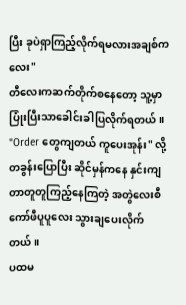ပြီး ခုပဲရှာကြည့်လိုက်ရမလားအချစ်ကလေး"
တီလေးကဆက်တိုက်စနေတော့ သူ့မှာပြုံးပြီးသာခေါင်းခါပြလိုက်ရတယ်။
"Order တွေကျတယ် ကူပေးအုန်း" လို့ တခွန်းပြောပြီး ဆိုင်မှန်ကနေ နှင်းကျတာတူတူကြည့်နေကြတဲ့ အတွဲလေးစီ ကော်ဖီပူပူလေး သွားချပေးလိုက်တယ်။
ပထမ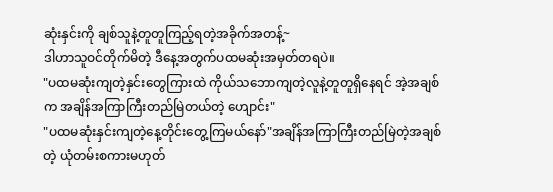ဆုံးနှင်းကို ချစ်သူနဲ့တူတူကြည့်ရတဲ့အခိုက်အတန့်~
ဒါဟာသူဝင်တိုက်မိတဲ့ ဒီနေ့အတွက်ပထမဆုံးအမှတ်တရပဲ။
"ပထမဆုံးကျတဲ့နှင်းတွေကြားထဲ ကိုယ်သဘောကျတဲ့လူနဲ့တူတူရှိနေရင် အဲ့အချစ်က အချိန်အကြာကြီးတည်မြဲတယ်တဲ့ ဟျောင်း"
"ပထမဆုံးနှင်းကျတဲ့နေ့တိုင်းတွေ့ကြမယ်နော်"အချိန်အကြာကြီးတည်မြဲတဲ့အချစ်တဲ့ ယုံတမ်းစကားမဟုတ်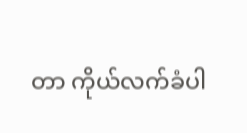တာ ကိုယ်လက်ခံပါ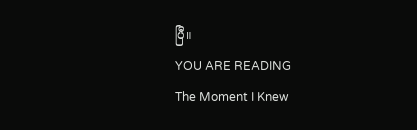ပြီ။
YOU ARE READING
The Moment I Knew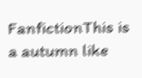FanfictionThis is a autumn like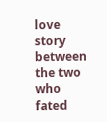love story between the two who fated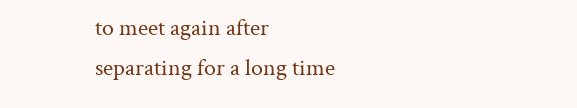to meet again after separating for a long time